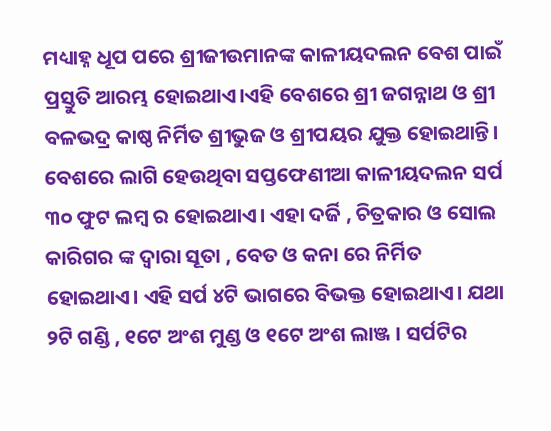ମଧ୍ୟାହ୍ନ ଧୂପ ପରେ ଶ୍ରୀଜୀଉମାନଙ୍କ କାଳୀୟଦଲନ ବେଶ ପାଇଁ ପ୍ରସ୍ତୁତି ଆରମ୍ଭ ହୋଇଥାଏ।ଏହି ବେଶରେ ଶ୍ରୀ ଜଗନ୍ନାଥ ଓ ଶ୍ରୀ ବଳଭଦ୍ର କାଷ୍ଠ ନିର୍ମିତ ଶ୍ରୀଭୁଜ ଓ ଶ୍ରୀପୟର ଯୁକ୍ତ ହୋଇଥାନ୍ତି। ବେଶରେ ଲାଗି ହେଉଥିବା ସପ୍ତଫେଣୀଆ କାଳୀୟଦଲନ ସର୍ପ ୩୦ ଫୁଟ ଲମ୍ବ ର ହୋଇଥାଏ। ଏହା ଦର୍ଜି , ଚିତ୍ରକାର ଓ ସୋଲ କାରିଗର ଙ୍କ ଦ୍ଵାରା ସୂତା , ବେତ ଓ କନା ରେ ନିର୍ମିତ ହୋଇଥାଏ। ଏହି ସର୍ପ ୪ଟି ଭାଗରେ ବିଭକ୍ତ ହୋଇଥାଏ। ଯଥା ୨ଟି ଗଣ୍ଡି , ୧ଟେ ଅଂଶ ମୁଣ୍ଡ ଓ ୧ଟେ ଅଂଶ ଲାଞ୍ଜ । ସର୍ପଟିର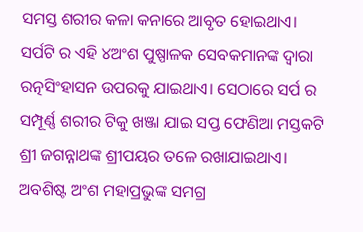ସମସ୍ତ ଶରୀର କଳା କନାରେ ଆବୃତ ହୋଇଥାଏ। ସର୍ପଟି ର ଏହି ୪ଅଂଶ ପୁଷ୍ପାଳକ ସେବକମାନଙ୍କ ଦ୍ଵାରା ରତ୍ନସିଂହାସନ ଉପରକୁ ଯାଇଥାଏ। ସେଠାରେ ସର୍ପ ର ସମ୍ପୂର୍ଣ୍ଣ ଶରୀର ଟିକୁ ଖଞ୍ଜା ଯାଇ ସପ୍ତ ଫେଣିଆ ମସ୍ତକଟି ଶ୍ରୀ ଜଗନ୍ନାଥଙ୍କ ଶ୍ରୀପୟର ତଳେ ରଖାଯାଇଥାଏ। ଅବଶିଷ୍ଟ ଅଂଶ ମହାପ୍ରଭୁଙ୍କ ସମଗ୍ର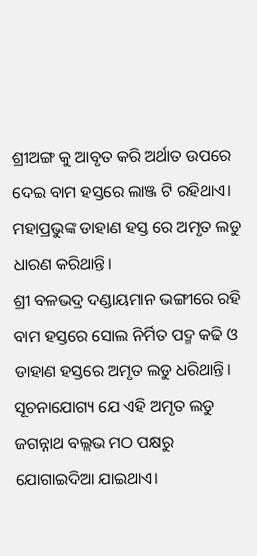ଶ୍ରୀଅଙ୍ଗ କୁ ଆବୃତ କରି ଅର୍ଥାତ ଉପରେ ଦେଇ ବାମ ହସ୍ତରେ ଲାଞ୍ଜ ଟି ରହିଥାଏ। ମହାପ୍ରଭୁଙ୍କ ଡାହାଣ ହସ୍ତ ରେ ଅମୃତ ଲଡୁ ଧାରଣ କରିଥାନ୍ତି।
ଶ୍ରୀ ବଳଭଦ୍ର ଦଣ୍ଡାୟମାନ ଭଙ୍ଗୀରେ ରହି ବାମ ହସ୍ତରେ ସୋଲ ନିର୍ମିତ ପଦ୍ମ କଢି ଓ ଡାହାଣ ହସ୍ତରେ ଅମୃତ ଲଡୁ ଧରିଥାନ୍ତି। ସୂଚନାଯୋଗ୍ୟ ଯେ ଏହି ଅମୃତ ଲଡୁ ଜଗନ୍ନାଥ ବଲ୍ଲଭ ମଠ ପକ୍ଷରୁ ଯୋଗାଇଦିଆ ଯାଇଥାଏ।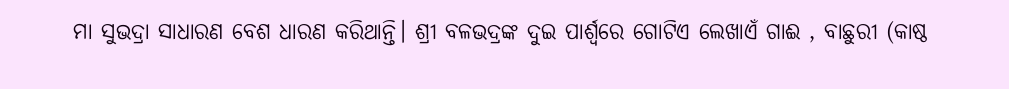ମା ସୁଭଦ୍ରା ସାଧାରଣ ବେଶ ଧାରଣ କରିଥାନ୍ତି। ଶ୍ରୀ ବଳଭଦ୍ରଙ୍କ ଦୁଇ ପାର୍ଶ୍ଵରେ ଗୋଟିଏ ଲେଖାଏଁ ଗାଈ , ବାଛୁରୀ (କାଷ୍ଠ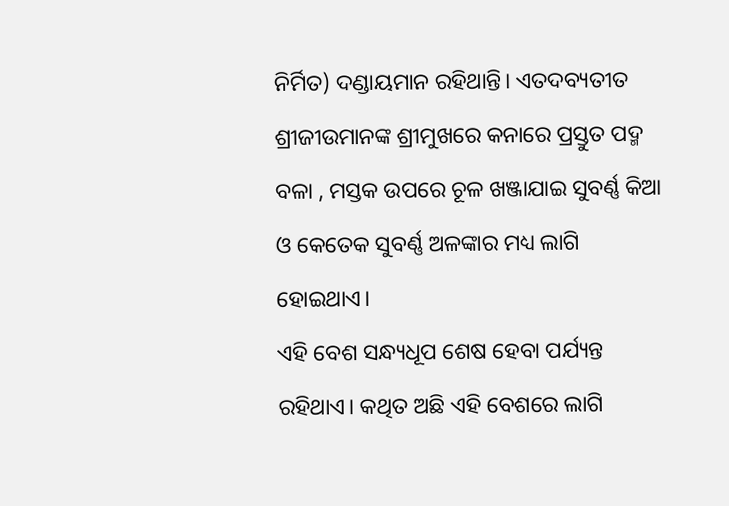ନିର୍ମିତ) ଦଣ୍ଡାୟମାନ ରହିଥାନ୍ତି। ଏତଦବ୍ୟତୀତ ଶ୍ରୀଜୀଉମାନଙ୍କ ଶ୍ରୀମୁଖରେ କନାରେ ପ୍ରସ୍ତୁତ ପଦ୍ମ ବଳା , ମସ୍ତକ ଉପରେ ଚୂଳ ଖଞ୍ଜାଯାଇ ସୁବର୍ଣ୍ଣ କିଆ ଓ କେତେକ ସୁବର୍ଣ୍ଣ ଅଳଙ୍କାର ମଧ୍ୟ ଲାଗି ହୋଇଥାଏ।
ଏହି ବେଶ ସନ୍ଧ୍ୟଧୂପ ଶେଷ ହେବା ପର୍ଯ୍ୟନ୍ତ ରହିଥାଏ। କଥିତ ଅଛି ଏହି ବେଶରେ ଲାଗି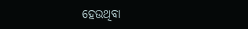ହେଉଥିବା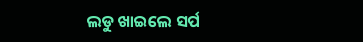ଲଡୁ ଖାଇଲେ ସର୍ପ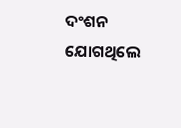ଦଂଶନ ଯୋଗଥିଲେ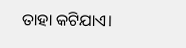ତାହା କଟିଯାଏ।